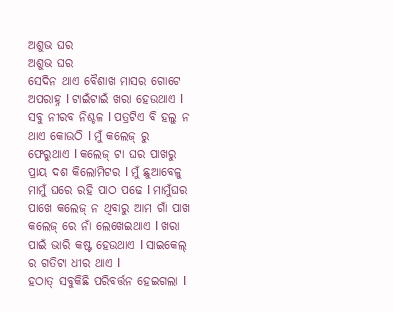ଅଶୁଭ ଘର
ଅଶୁଭ ଘର
ସେଦିନ ଥାଏ ବୈଶାଖ ମାସର ଗୋଟେ ଅପରାହ୍ନ l ଟାଇଁଟାଇଁ ଖରା ହେଉଥାଏ l ସବୁ ନୀରବ ନିଶ୍ଚଳ l ପତ୍ରଟିଏ ବି ହଲୁ ନ ଥାଏ କୋଉଠି l ମୁଁ କଲେଜ୍ ରୁ ଫେରୁଥାଏ l କଲେଜ୍ ଟା ଘର ପାଖରୁ ପ୍ରାୟ ଦଶ କିଲୋମିଟର l ମୁଁ ଛୁଆବେଳୁ ମାମୁଁ ଘରେ ରହି ପାଠ ପଢେ l ମାମୁଁଘର ପାଖେ କଲେଜ୍ ନ ଥିବାରୁ ଆମ ଗାଁ ପାଖ କଲେଜ୍ ରେ ନାଁ ଲେଖେଇଥାଏ l ଖରା ପାଇଁ ଭାରି କଷ୍ଟ ହେଉଥାଏ l ସାଇକେଲ୍ ର ଗତିଟା ଧୀର ଥାଏ l
ହଠାତ୍ ସବୁକିଛି ପରିବର୍ତ୍ତନ ହେଇଗଲା l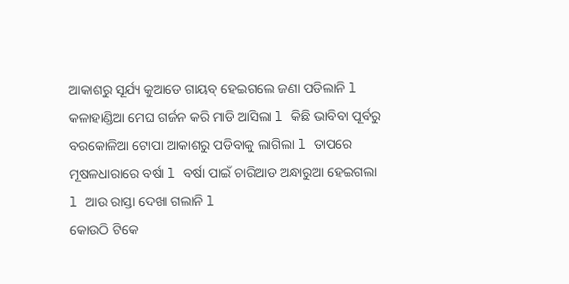ଆକାଶରୁ ସୂର୍ଯ୍ୟ କୁଆଡେ ଗାୟବ୍ ହେଇଗଲେ ଜଣା ପଡିଲାନି l କଳାହାଣ୍ଡିଆ ମେଘ ଗର୍ଜନ କରି ମାଡି ଆସିଲା l କିଛି ଭାବିବା ପୂର୍ବରୁ ବରକୋଳିଆ ଟୋପା ଆକାଶରୁ ପଡିବାକୁ ଲାଗିଲା l ତାପରେ ମୂଷଳଧାରାରେ ବର୍ଷା l ବର୍ଷା ପାଇଁ ଚାରିଆଡ ଅନ୍ଧାରୁଆ ହେଇଗଲା l ଆଉ ରାସ୍ତା ଦେଖା ଗଲାନି l
କୋଉଠି ଟିକେ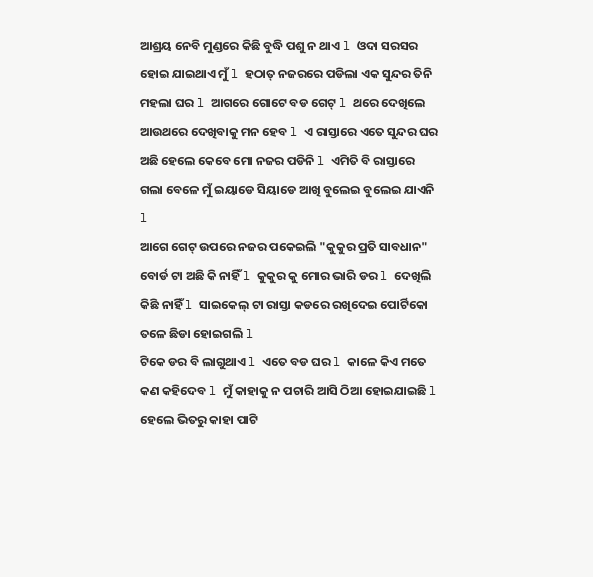ଆଶ୍ରୟ ନେବି ମୁଣ୍ଡରେ କିଛି ବୁଦ୍ଧି ପଶୁ ନ ଥାଏ l ଓଦା ସରସର ହୋଇ ଯାଇଥାଏ ମୁଁ l ହଠାତ୍ ନଜରରେ ପଡିଲା ଏକ ସୁନ୍ଦର ତିନି ମହଲା ଘର l ଆଗରେ ଗୋଟେ ବଡ ଗେଟ୍ l ଥରେ ଦେଖିଲେ ଆଉଥରେ ଦେଖିବାକୁ ମନ ହେବ l ଏ ରାସ୍ତାରେ ଏତେ ସୁନ୍ଦର ଘର ଅଛି ହେଲେ କେବେ ମୋ ନଜର ପଡିନି l ଏମିତି ବି ରାସ୍ତାରେ ଗଲା ବେଳେ ମୁଁ ଇୟାଡେ ସିୟାଡେ ଆଖି ବୁଲେଇ ବୁଲେଇ ଯାଏନି l
ଆଗେ ଗେଟ୍ ଉପରେ ନଜର ପକେଇଲି "କୁକୁର ପ୍ରତି ସାବଧାନ" ବୋର୍ଡ ଟା ଅଛି କି ନାହିଁ l କୁକୁର କୁ ମୋର ଭାରି ଡର l ଦେଖିଲି କିଛି ନାହିଁ l ସାଇକେଲ୍ ଟା ରାସ୍ତା କଡରେ ରଖିଦେଇ ପୋର୍ଟିକୋ ତଳେ ଛିଡା ହୋଇଗଲି l
ଟିକେ ଡର ବି ଲାଗୁଥାଏ l ଏତେ ବଡ ଘର l କାଳେ କିଏ ମତେ କଣ କହିଦେବ l ମୁଁ କାହାକୁ ନ ପଚାରି ଆସି ଠିଆ ହୋଇଯାଇଛି l
ହେଲେ ଭିତରୁ କାହା ପାଟି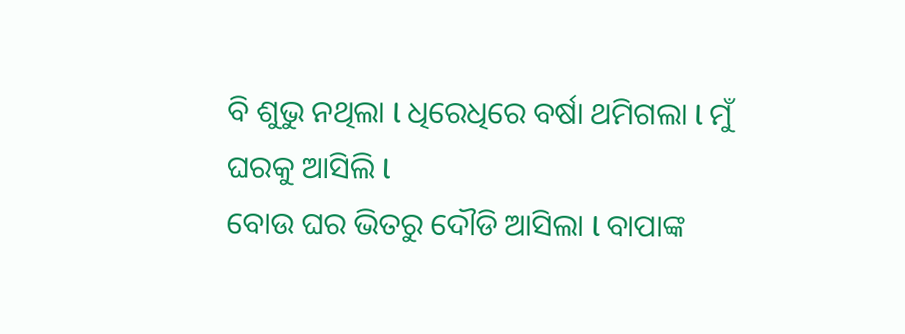ବି ଶୁଭୁ ନଥିଲା l ଧିରେଧିରେ ବର୍ଷା ଥମିଗଲା l ମୁଁ ଘରକୁ ଆସିଲି l
ବୋଉ ଘର ଭିତରୁ ଦୌଡି ଆସିଲା l ବାପାଙ୍କ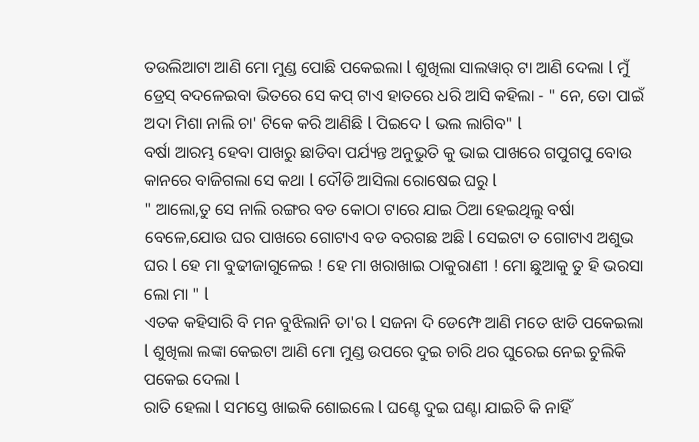ତଉଲିଆଟା ଆଣି ମୋ ମୁଣ୍ଡ ପୋଛି ପକେଇଲା l ଶୁଖିଲା ସାଲୱାର୍ ଟା ଆଣି ଦେଲା l ମୁଁ ଡ୍ରେସ୍ ବଦଳେଇବା ଭିତରେ ସେ କପ୍ ଟାଏ ହାତରେ ଧରି ଆସି କହିଲା - " ନେ, ତୋ ପାଇଁ ଅଦା ମିଶା ନାଲି ଚା' ଟିକେ କରି ଆଣିଛି l ପିଇଦେ l ଭଲ ଲାଗିବ" l
ବର୍ଷା ଆରମ୍ଭ ହେବା ପାଖରୁ ଛାଡିବା ପର୍ଯ୍ୟନ୍ତ ଅନୁଭୁତି କୁ ଭାଇ ପାଖରେ ଗପୁଗପୁ ବୋଉ କାନରେ ବାଜିଗଲା ସେ କଥା l ଦୌଡି ଆସିଲା ରୋଷେଇ ଘରୁ l
" ଆଲୋ,ତୁ ସେ ନାଲି ରଙ୍ଗର ବଡ କୋଠା ଟାରେ ଯାଇ ଠିଆ ହେଇଥିଲୁ ବର୍ଷା ବେଳେ,ଯୋଉ ଘର ପାଖରେ ଗୋଟାଏ ବଡ ବରଗଛ ଅଛି l ସେଇଟା ତ ଗୋଟାଏ ଅଶୁଭ ଘର l ହେ ମା ବୁଢୀଜାଗୁଳେଇ ! ହେ ମା ଖରାଖାଇ ଠାକୁରାଣୀ ! ମୋ ଛୁଆକୁ ତୁ ହି ଭରସା ଲୋ ମା " l
ଏତକ କହିସାରି ବି ମନ ବୁଝିଲାନି ତା'ର l ସଜନା ଦି ଡେମ୍ଫେ ଆଣି ମତେ ଝାଡି ପକେଇଲା l ଶୁଖିଲା ଲଙ୍କା କେଇଟା ଆଣି ମୋ ମୁଣ୍ଡ ଉପରେ ଦୁଇ ଚାରି ଥର ଘୁରେଇ ନେଇ ଚୁଲିକି ପକେଇ ଦେଲା l
ରାତି ହେଲା l ସମସ୍ତେ ଖାଇକି ଶୋଇଲେ l ଘଣ୍ଟେ ଦୁଇ ଘଣ୍ଟା ଯାଇଚି କି ନାହିଁ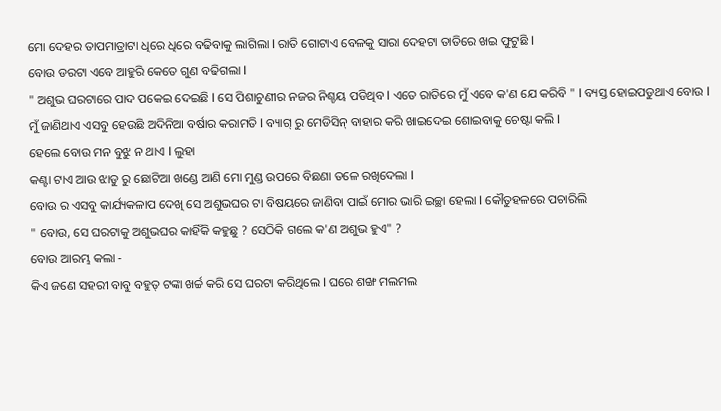ମୋ ଦେହର ତାପମାତ୍ରାଟା ଧିରେ ଧିରେ ବଢିବାକୁ ଲାଗିଲା l ରାତି ଗୋଟାଏ ବେଳକୁ ସାରା ଦେହଟା ତାତିରେ ଖଇ ଫୁଟୁଛି l
ବୋଉ ଡରଟା ଏବେ ଆହୁରି କେତେ ଗୁଣ ବଢିଗଲା l
" ଅଶୁଭ ଘରଟାରେ ପାଦ ପକେଇ ଦେଇଛି l ସେ ପିଶାଚୁଣୀର ନଜର ନିଶ୍ଚୟ ପଡିଥିବ l ଏତେ ରାତିରେ ମୁଁ ଏବେ କ'ଣ ଯେ କରିବି " l ବ୍ୟସ୍ତ ହୋଇପଡୁଥାଏ ବୋଉ l
ମୁଁ ଜାଣିଥାଏ ଏସବୁ ହେଉଛି ଅଦିନିଆ ବର୍ଷାର କରାମତି l ବ୍ୟାଗ୍ ରୁ ମେଡିସିନ୍ ବାହାର କରି ଖାଇଦେଇ ଶୋଇବାକୁ ଚେଷ୍ଟା କଲି l
ହେଲେ ବୋଉ ମନ ବୁଝୁ ନ ଥାଏ l ଲୁହା
କଣ୍ଟା ଟାଏ ଆଉ ଝାଡୁ ରୁ ଛୋଟିଆ ଖଣ୍ଡେ ଆଣି ମୋ ମୁଣ୍ଡ ଉପରେ ବିଛଣା ତଳେ ରଖିଦେଲା l
ବୋଉ ର ଏସବୁ କାର୍ଯ୍ୟକଳାପ ଦେଖି ସେ ଅଶୁଭଘର ଟା ବିଷୟରେ ଜାଣିବା ପାଇଁ ମୋର ଭାରି ଇଚ୍ଛା ହେଲା l କୌତୁହଳରେ ପଚାରିଲି
" ବୋଉ, ସେ ଘରଟାକୁ ଅଶୁଭଘର କାହିଁକି କହୁଛୁ ? ସେଠିକି ଗଲେ କ'ଣ ଅଶୁଭ ହୁଏ" ?
ବୋଉ ଆରମ୍ଭ କଲା -
କିଏ ଜଣେ ସହରୀ ବାବୁ ବହୁତ୍ ଟଙ୍କା ଖର୍ଚ୍ଚ କରି ସେ ଘରଟା କରିଥିଲେ l ଘରେ ଶଙ୍ଖ ମଲମଲ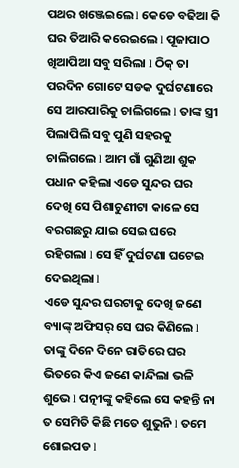ପଥର ଖଞ୍ଜେଇଲେ l କେଡେ ବଢିଆ କି ଘର ତିଆରି କରେଇଲେ l ପୂଜାପାଠ ଖିଆପିଆ ସବୁ ସରିଲା l ଠିକ୍ ତା ପରଦିନ ଗୋଟେ ସଡକ ଦୁର୍ଘଟଣାରେ ସେ ଆରପାରିକୁ ଚାଲିଗଲେ l ତାଙ୍କ ସ୍ତ୍ରୀ ପିଲାପିଲି ସବୁ ପୁଣି ସହରକୁ ଚାଲିଗଲେ l ଆମ ଗାଁ ଗୁଣିଆ ଶୁକ ପଧାନ କହିଲା ଏଡେ ସୁନ୍ଦର ଘର ଦେଖି ସେ ପିଶାଚୁଣୀଟା କାଳେ ସେ ବରଗଛରୁ ଯାଇ ସେଇ ଘରେ ରହିଗଲା l ସେ ହିଁ ଦୁର୍ଘଟଣା ଘଟେଇ ଦେଇଥିଲା l
ଏଡେ ସୁନ୍ଦର ଘରଟାକୁ ଦେଖି ଜଣେ ବ୍ୟାଙ୍କ୍ ଅଫିସର୍ ସେ ଘର କିଣିଲେ l ତାଙ୍କୁ ଦିନେ ଦିନେ ରାତିରେ ଘର ଭିତରେ କିଏ ଜଣେ କାନ୍ଦିଲା ଭଳି ଶୁଭେ l ପତ୍ନୀଙ୍କୁ କହିଲେ ସେ କହନ୍ତି ନା ତ ସେମିତି କିଛି ମତେ ଶୁଭୁନି l ତମେ ଶୋଇପଡ l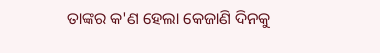ତାଙ୍କର କ'ଣ ହେଲା କେଜାଣି ଦିନକୁ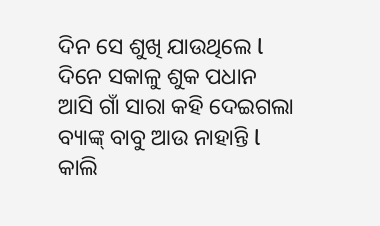ଦିନ ସେ ଶୁଖି ଯାଉଥିଲେ l ଦିନେ ସକାଳୁ ଶୁକ ପଧାନ ଆସି ଗାଁ ସାରା କହି ଦେଇଗଲା ବ୍ୟାଙ୍କ୍ ବାବୁ ଆଉ ନାହାନ୍ତି l କାଲି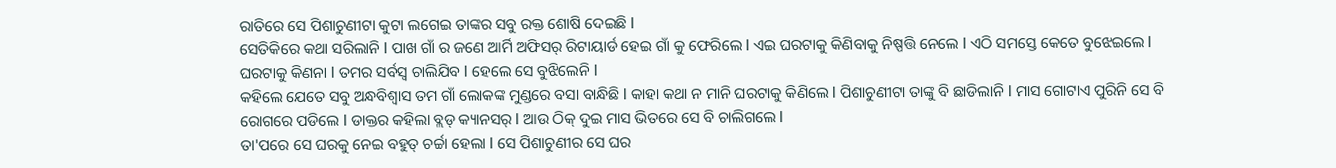ରାତିରେ ସେ ପିଶାଚୁଣୀଟା କୁଟା ଲଗେଇ ତାଙ୍କର ସବୁ ରକ୍ତ ଶୋଷି ଦେଇଛି l
ସେତିକିରେ କଥା ସରିଲାନି l ପାଖ ଗାଁ ର ଜଣେ ଆର୍ମି ଅଫିସର୍ ରିଟାୟାର୍ଡ ହେଇ ଗାଁ କୁ ଫେରିଲେ l ଏଇ ଘରଟାକୁ କିଣିବାକୁ ନିଷ୍ପତ୍ତି ନେଲେ l ଏଠି ସମସ୍ତେ କେତେ ବୁଝେଇଲେ l ଘରଟାକୁ କିଣନା l ତମର ସର୍ବସ୍ୱ ଚାଲିଯିବ l ହେଲେ ସେ ବୁଝିଲେନି l
କହିଲେ ଯେତେ ସବୁ ଅନ୍ଧବିଶ୍ୱାସ ତମ ଗାଁ ଲୋକଙ୍କ ମୁଣ୍ଡରେ ବସା ବାନ୍ଧିଛି l କାହା କଥା ନ ମାନି ଘରଟାକୁ କିଣିଲେ l ପିଶାଚୁଣୀଟା ତାଙ୍କୁ ବି ଛାଡିଲାନି l ମାସ ଗୋଟାଏ ପୁରିନି ସେ ବି ରୋଗରେ ପଡିଲେ l ଡାକ୍ତର କହିଲା ବ୍ଲଡ୍ କ୍ୟାନସର୍ l ଆଉ ଠିକ୍ ଦୁଇ ମାସ ଭିତରେ ସେ ବି ଚାଲିଗଲେ l
ତା'ପରେ ସେ ଘରକୁ ନେଇ ବହୁତ୍ ଚର୍ଚ୍ଚା ହେଲା l ସେ ପିଶାଚୁଣୀର ସେ ଘର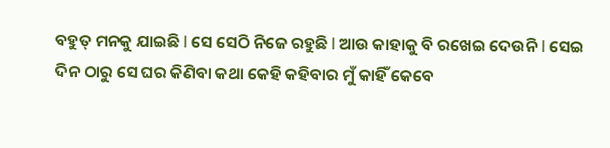ବହୁତ୍ ମନକୁ ଯାଇଛି l ସେ ସେଠି ନିଜେ ରହୁଛି l ଆଉ କାହାକୁ ବି ରଖେଇ ଦେଉନି l ସେଇ ଦିନ ଠାରୁ ସେ ଘର କିଣିବା କଥା କେହି କହିବାର ମୁଁ କାହିଁ କେବେ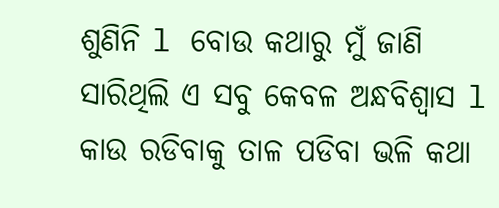ଶୁଣିନି l ବୋଉ କଥାରୁ ମୁଁ ଜାଣି ସାରିଥିଲି ଏ ସବୁ କେବଳ ଅନ୍ଧବିଶ୍ୱାସ l କାଉ ରଡିବାକୁ ତାଳ ପଡିବା ଭଳି କଥା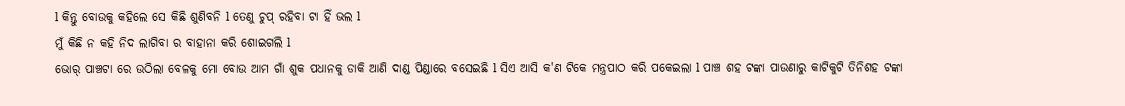l କିନ୍ତୁ ବୋଉକୁ କହିଲେ ସେ କିଛି ଶୁଣିବନି l ତେଣୁ ଚୁପ୍ ରହିବା ଟା ହିଁ ଭଲ l
ମୁଁ କିଛି ନ କହି ନିଦ ଲାଗିବା ର ବାହାନା କରି ଶୋଇଗଲି l
ଭୋର୍ ପାଞ୍ଚଟା ରେ ଉଠିଲା ବେଳକୁ ମୋ ବୋଉ ଆମ ଗାଁ ଶୁକ ପଧାନକୁ ଡାକି ଆଣି ଦାଣ୍ଡ ପିଣ୍ଡାରେ ବସେଇଛି l ସିଏ ଆସି କ'ଣ ଟିକେ ମନ୍ତ୍ରପାଠ କରି ପକେଇଲା l ପାଞ୍ଚ ଶହ ଟଙ୍କା ପାଉଣାରୁ କାଟିକୁଟି ତିନିଶହ ଟଙ୍କା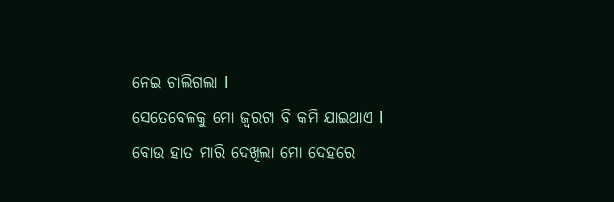ନେଇ ଚାଲିଗଲା l
ସେତେବେଳକୁ ମୋ ଜ୍ୱରଟା ବି କମି ଯାଇଥାଏ l ବୋଉ ହାତ ମାରି ଦେଖିଲା ମୋ ଦେହରେ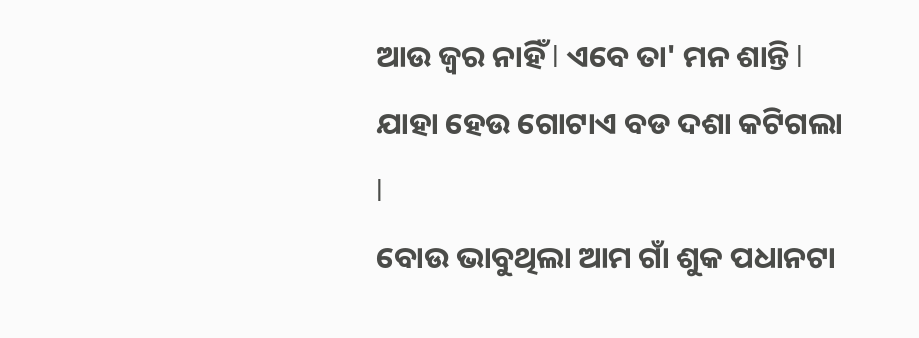ଆଉ ଜ୍ୱର ନାହିଁ l ଏବେ ତା' ମନ ଶାନ୍ତି l ଯାହା ହେଉ ଗୋଟାଏ ବଡ ଦଶା କଟିଗଲା l
ବୋଉ ଭାବୁଥିଲା ଆମ ଗାଁ ଶୁକ ପଧାନଟା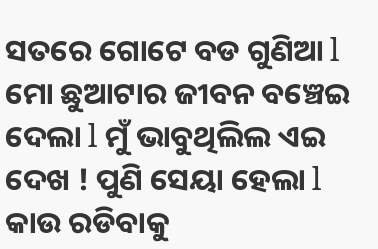ସତରେ ଗୋଟେ ବଡ ଗୁଣିଆ l ମୋ ଛୁଆଟାର ଜୀବନ ବଞ୍ଚେଇ ଦେଲା l ମୁଁ ଭାବୁଥିଲିଲ ଏଇ ଦେଖ ! ପୁଣି ସେୟା ହେଲା l କାଉ ରଡିବାକୁ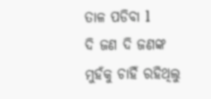ତାଳ ପଡିବା l
ଦି ଜଣ ଦି ଜଣଙ୍କ ମୁହଁକୁ ଚାହିଁ ରହିଥିଲୁ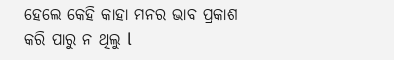ହେଲେ କେହି କାହା ମନର ଭାବ ପ୍ରକାଶ କରି ପାରୁ ନ ଥିଲୁ l